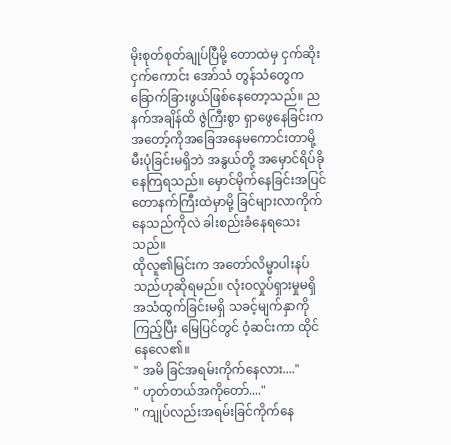မိုးစုတ်စုတ်ချုပ်ပြီမို့ တောထဲမှ ငှက်ဆိုးငှက်ကောင်း အော်သံ တွန်သံတွေက ခြောက်ခြားဖွယ်ဖြစ်နေတော့သည်။ ညနက်အချိန်ထိ ဇွဲကြီးစွာ ရှာဖွေနေခြင်းက အတော့်ကိုအခြေအနေမကောင်းတာမို့ မီးပုံခြင်းမရှိဘဲ အနွယ်တို့ အမှောင်ရိပ်ခိုနေကြရသည်။ မှောင်မိုက်နေခြင်းအပြင် တောနက်ကြီးထဲမှာမို့ ခြင်များလာကိုက်နေသည်ကိုလဲ ခါးစည်းခံနေရသေးသည်။
ထိုလူ၏မြင်းက အတော်လိမ္မာပါးနပ်သည်ဟုဆိုရမည်။ လုံးဝလှုပ်ရှားမှုမရှိ အသံထွက်ခြင်းမရှိ သခင့်မျက်နှာကိုကြည့်ပြီး မြေပြင်တွင် ဝံ့ဆင်းကာ ထိုင်နေလေ၏။
" အမိ ခြင်အရမ်းကိုက်နေလား...."
" ဟုတ်တယ်အကိုတော်...."
" ကျုပ်လည်းအရမ်းခြင်ကိုက်နေ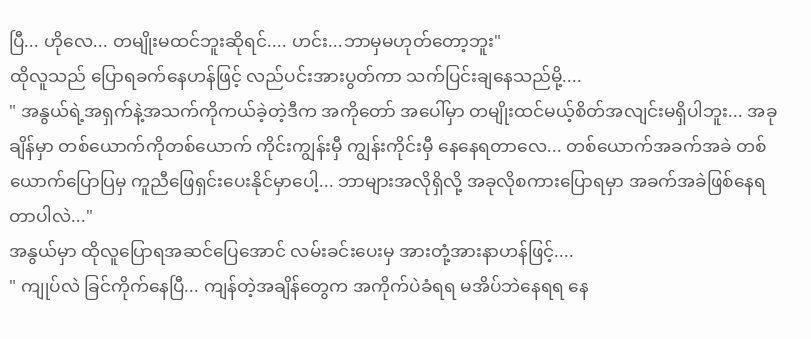ပြီ... ဟိုလေ... တမျိုးမထင်ဘူးဆိုရင်.... ဟင်း...ဘာမှမဟုတ်တော့ဘူး"
ထိုလူသည် ပြောရခက်နေဟန်ဖြင့် လည်ပင်းအားပွတ်ကာ သက်ပြင်းချနေသည်မို့....
" အနွယ်ရဲ့အရှက်နဲ့အသက်ကိုကယ်ခဲ့တဲ့ဒီက အကိုတော် အပေါ်မှာ တမျိုးထင်မယ့်စိတ်အလျင်းမရှိပါဘူး... အခုချိန်မှာ တစ်ယောက်ကိုတစ်ယောက် ကိုင်းကျွန်းမှီ ကျွန်းကိုင်းမှီ နေနေရတာလေ... တစ်ယောက်အခက်အခဲ တစ်ယောက်ပြောပြမှ ကူညီဖြေရှင်းပေးနိုင်မှာပေါ့... ဘာများအလိုရှိလို့ အခုလိုစကားပြောရမှာ အခက်အခဲဖြစ်နေရတာပါလဲ..."
အနွယ်မှာ ထိုလူပြောရအဆင်ပြေအောင် လမ်းခင်းပေးမှ အားတုံ့အားနာဟန်ဖြင့်....
" ကျုပ်လဲ ခြင်ကိုက်နေပြီ... ကျန်တဲ့အချိန်တွေက အကိုက်ပဲခံရရ မအိပ်ဘဲနေရရ နေ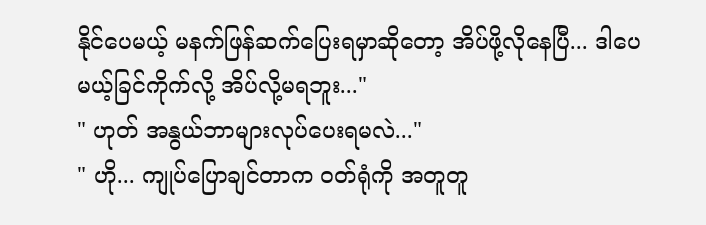နိုင်ပေမယ့် မနက်ဖြန်ဆက်ပြေးရမှာဆိုတော့ အိပ်ဖို့လိုနေပြီ... ဒါပေမယ့်ခြင်ကိုက်လို့ အိပ်လို့မရဘူး..."
" ဟုတ် အနွယ်ဘာများလုပ်ပေးရမလဲ..."
" ဟို... ကျုပ်ပြောချင်တာက ဝတ်ရုံကို အတူတူ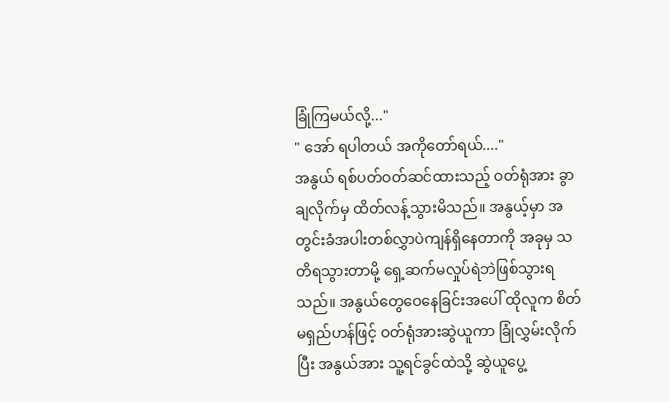ခြုံကြမယ်လို့..."
" အော် ရပါတယ် အကိုတော်ရယ်...."
အနွယ် ရစ်ပတ်ဝတ်ဆင်ထားသည့် ဝတ်ရုံအား ခွာချလိုက်မှ ထိတ်လန့်သွားမိသည်။ အနွယ့်မှာ အတွင်းခံအပါးတစ်လွှာပဲကျန်ရှိနေတာကို အခုမှ သတိရသွားတာမို့ ရှေ့ဆက်မလှုပ်ရဲဘဲဖြစ်သွားရသည်။ အနွယ်တွေဝေနေခြင်းအပေါ် ထိုလူက စိတ်မရှည်ဟန်ဖြင့် ဝတ်ရုံအားဆွဲယူကာ ခြုံလွှမ်းလိုက်ပြီး အနွယ်အား သူ့ရင်ခွင်ထဲသို့ ဆွဲယူပွေ့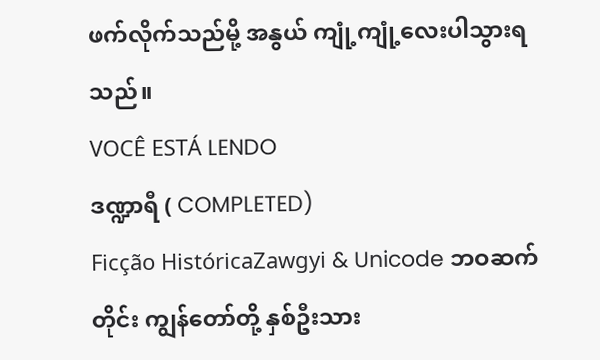ဖက်လိုက်သည်မို့ အနွယ် ကျုံ့ကျုံ့လေးပါသွားရသည်။
VOCÊ ESTÁ LENDO
ဒဏ္ဍာရီ ( COMPLETED)
Ficção HistóricaZawgyi & Unicode ဘဝဆက်တိုင်း ကျွန်တော်တို့ နှစ်ဦးသား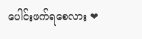ပေါင်းဖက်ရစေလား ❤